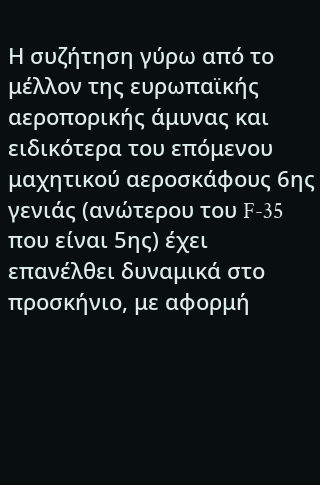Η συζήτηση γύρω από το μέλλον της ευρωπαϊκής αεροπορικής άμυνας και ειδικότερα του επόμενου μαχητικού αεροσκάφους 6ης γενιάς (ανώτερου του F-35 που είναι 5ης) έχει επανέλθει δυναμικά στο προσκήνιο, με αφορμή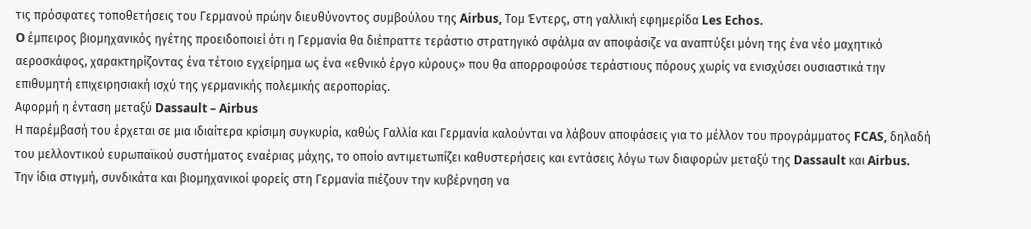τις πρόσφατες τοποθετήσεις του Γερμανού πρώην διευθύνοντος συμβούλου της Airbus, Τομ Έντερς, στη γαλλική εφημερίδα Les Echos.
O έμπειρος βιομηχανικός ηγέτης προειδοποιεί ότι η Γερμανία θα διέπραττε τεράστιο στρατηγικό σφάλμα αν αποφάσιζε να αναπτύξει μόνη της ένα νέο μαχητικό αεροσκάφος, χαρακτηρίζοντας ένα τέτοιο εγχείρημα ως ένα «εθνικό έργο κύρους» που θα απορροφούσε τεράστιους πόρους χωρίς να ενισχύσει ουσιαστικά την επιθυμητή επιχειρησιακή ισχύ της γερμανικής πολεμικής αεροπορίας.
Αφορμή η ένταση μεταξύ Dassault – Airbus
Η παρέμβασή του έρχεται σε μια ιδιαίτερα κρίσιμη συγκυρία, καθώς Γαλλία και Γερμανία καλούνται να λάβουν αποφάσεις για το μέλλον του προγράμματος FCAS, δηλαδή του μελλοντικού ευρωπαϊκού συστήματος εναέριας μάχης, το οποίο αντιμετωπίζει καθυστερήσεις και εντάσεις λόγω των διαφορών μεταξύ της Dassault και Airbus.
Την ίδια στιγμή, συνδικάτα και βιομηχανικοί φορείς στη Γερμανία πιέζουν την κυβέρνηση να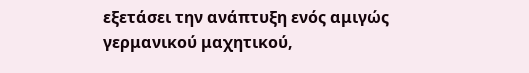εξετάσει την ανάπτυξη ενός αμιγώς γερμανικού μαχητικού,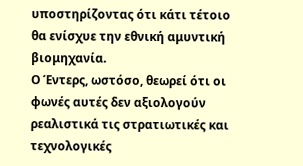υποστηρίζοντας ότι κάτι τέτοιο θα ενίσχυε την εθνική αμυντική βιομηχανία.
Ο Έντερς, ωστόσο, θεωρεί ότι οι φωνές αυτές δεν αξιολογούν ρεαλιστικά τις στρατιωτικές και τεχνολογικές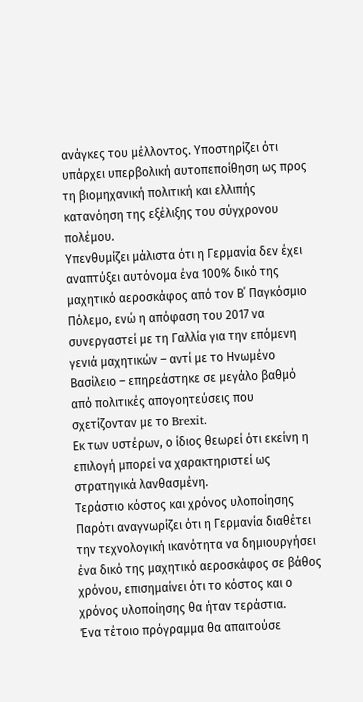ανάγκες του μέλλοντος. Υποστηρίζει ότι υπάρχει υπερβολική αυτοπεποίθηση ως προς τη βιομηχανική πολιτική και ελλιπής κατανόηση της εξέλιξης του σύγχρονου πολέμου.
Υπενθυμίζει μάλιστα ότι η Γερμανία δεν έχει αναπτύξει αυτόνομα ένα 100% δικό της μαχητικό αεροσκάφος από τον Β΄ Παγκόσμιο Πόλεμο, ενώ η απόφαση του 2017 να συνεργαστεί με τη Γαλλία για την επόμενη γενιά μαχητικών – αντί με το Ηνωμένο Βασίλειο – επηρεάστηκε σε μεγάλο βαθμό από πολιτικές απογοητεύσεις που σχετίζονταν με το Brexit.
Εκ των υστέρων, ο ίδιος θεωρεί ότι εκείνη η επιλογή μπορεί να χαρακτηριστεί ως στρατηγικά λανθασμένη.
Tεράστιο κόστος και χρόνος υλοποίησης
Παρότι αναγνωρίζει ότι η Γερμανία διαθέτει την τεχνολογική ικανότητα να δημιουργήσει ένα δικό της μαχητικό αεροσκάφος σε βάθος χρόνου, επισημαίνει ότι το κόστος και ο χρόνος υλοποίησης θα ήταν τεράστια.
Ένα τέτοιο πρόγραμμα θα απαιτούσε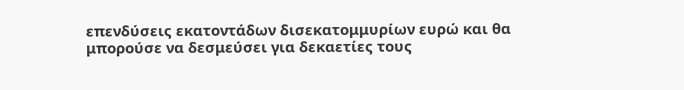επενδύσεις εκατοντάδων δισεκατομμυρίων ευρώ και θα μπορούσε να δεσμεύσει για δεκαετίες τους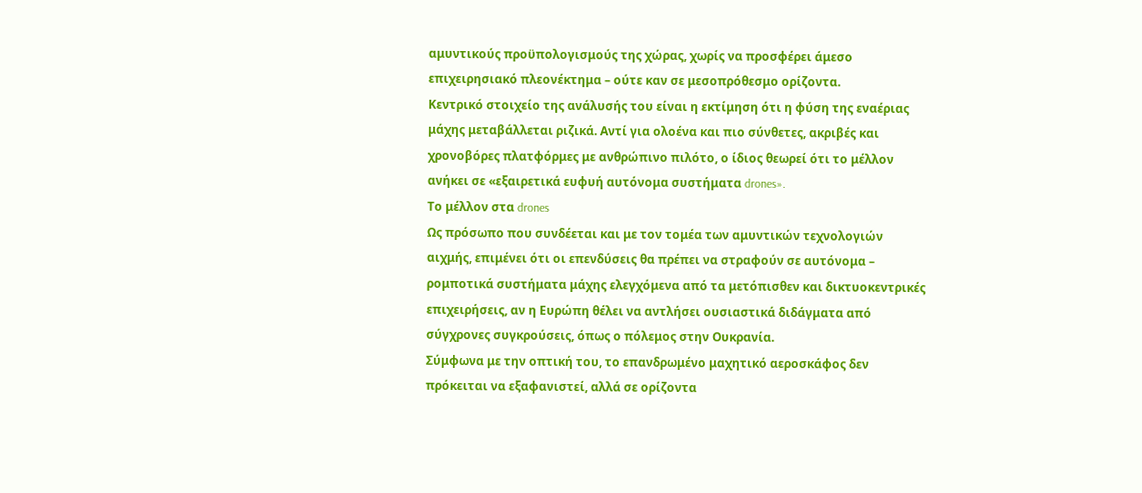αμυντικούς προϋπολογισμούς της χώρας, χωρίς να προσφέρει άμεσο επιχειρησιακό πλεονέκτημα – ούτε καν σε μεσοπρόθεσμο ορίζοντα.
Κεντρικό στοιχείο της ανάλυσής του είναι η εκτίμηση ότι η φύση της εναέριας μάχης μεταβάλλεται ριζικά. Αντί για ολοένα και πιο σύνθετες, ακριβές και χρονοβόρες πλατφόρμες με ανθρώπινο πιλότο, ο ίδιος θεωρεί ότι το μέλλον ανήκει σε «εξαιρετικά ευφυή αυτόνομα συστήματα drones».
Το μέλλον στα drones
Ως πρόσωπο που συνδέεται και με τον τομέα των αμυντικών τεχνολογιών αιχμής, επιμένει ότι οι επενδύσεις θα πρέπει να στραφούν σε αυτόνομα – ρομποτικά συστήματα μάχης ελεγχόμενα από τα μετόπισθεν και δικτυοκεντρικές επιχειρήσεις, αν η Ευρώπη θέλει να αντλήσει ουσιαστικά διδάγματα από σύγχρονες συγκρούσεις, όπως ο πόλεμος στην Ουκρανία.
Σύμφωνα με την οπτική του, το επανδρωμένο μαχητικό αεροσκάφος δεν πρόκειται να εξαφανιστεί, αλλά σε ορίζοντα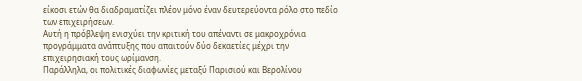είκοσι ετών θα διαδραματίζει πλέον μόνο έναν δευτερεύοντα ρόλο στο πεδίο των επιχειρήσεων.
Αυτή η πρόβλεψη ενισχύει την κριτική του απέναντι σε μακροχρόνια προγράμματα ανάπτυξης που απαιτούν δύο δεκαετίες μέχρι την επιχειρησιακή τους ωρίμανση.
Παράλληλα, οι πολιτικές διαφωνίες μεταξύ Παρισιού και Βερολίνου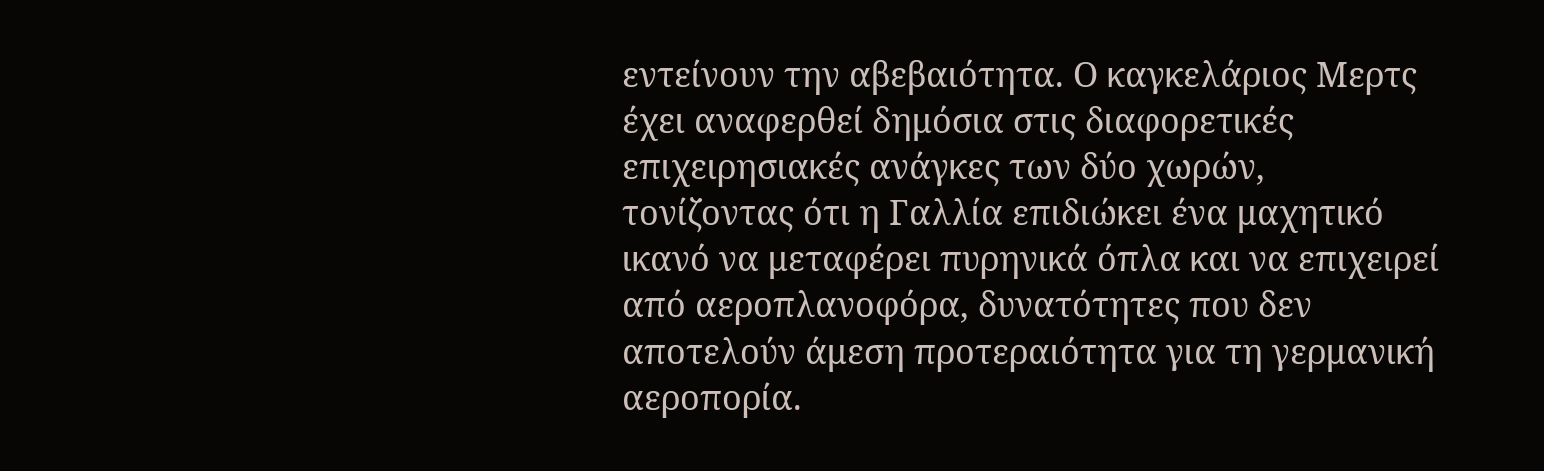εντείνουν την αβεβαιότητα. Ο καγκελάριος Μερτς έχει αναφερθεί δημόσια στις διαφορετικές επιχειρησιακές ανάγκες των δύο χωρών, τονίζοντας ότι η Γαλλία επιδιώκει ένα μαχητικό ικανό να μεταφέρει πυρηνικά όπλα και να επιχειρεί από αεροπλανοφόρα, δυνατότητες που δεν αποτελούν άμεση προτεραιότητα για τη γερμανική αεροπορία.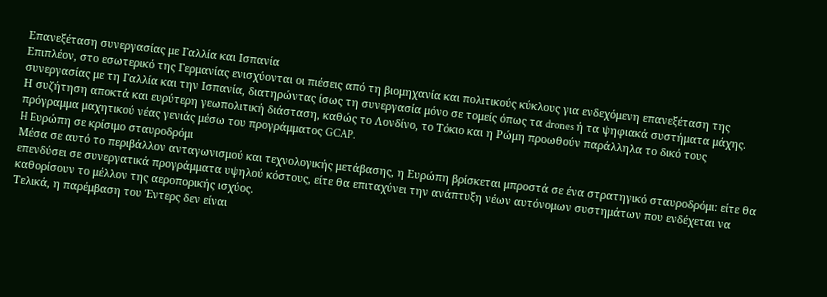Eπανεξέταση συνεργασίας με Γαλλία και Ισπανία
Επιπλέον, στο εσωτερικό της Γερμανίας ενισχύονται οι πιέσεις από τη βιομηχανία και πολιτικούς κύκλους για ενδεχόμενη επανεξέταση της συνεργασίας με τη Γαλλία και την Ισπανία, διατηρώντας ίσως τη συνεργασία μόνο σε τομείς όπως τα drones ή τα ψηφιακά συστήματα μάχης.
Η συζήτηση αποκτά και ευρύτερη γεωπολιτική διάσταση, καθώς το Λονδίνο, το Τόκιο και η Ρώμη προωθούν παράλληλα το δικό τους πρόγραμμα μαχητικού νέας γενιάς μέσω του προγράμματος GCAP.
H Eυρώπη σε κρίσιμο σταυροδρόμι
Μέσα σε αυτό το περιβάλλον ανταγωνισμού και τεχνολογικής μετάβασης, η Ευρώπη βρίσκεται μπροστά σε ένα στρατηγικό σταυροδρόμι: είτε θα επενδύσει σε συνεργατικά προγράμματα υψηλού κόστους, είτε θα επιταχύνει την ανάπτυξη νέων αυτόνομων συστημάτων που ενδέχεται να καθορίσουν το μέλλον της αεροπορικής ισχύος.
Τελικά, η παρέμβαση του Έντερς δεν είναι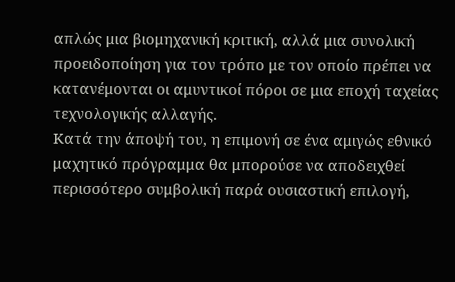απλώς μια βιομηχανική κριτική, αλλά μια συνολική προειδοποίηση για τον τρόπο με τον οποίο πρέπει να κατανέμονται οι αμυντικοί πόροι σε μια εποχή ταχείας τεχνολογικής αλλαγής.
Κατά την άποψή του, η επιμονή σε ένα αμιγώς εθνικό μαχητικό πρόγραμμα θα μπορούσε να αποδειχθεί περισσότερο συμβολική παρά ουσιαστική επιλογή,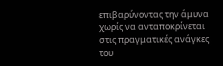επιβαρύνοντας την άμυνα χωρίς να ανταποκρίνεται στις πραγματικές ανάγκες του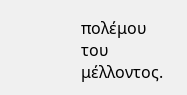πολέμου του μέλλοντος.